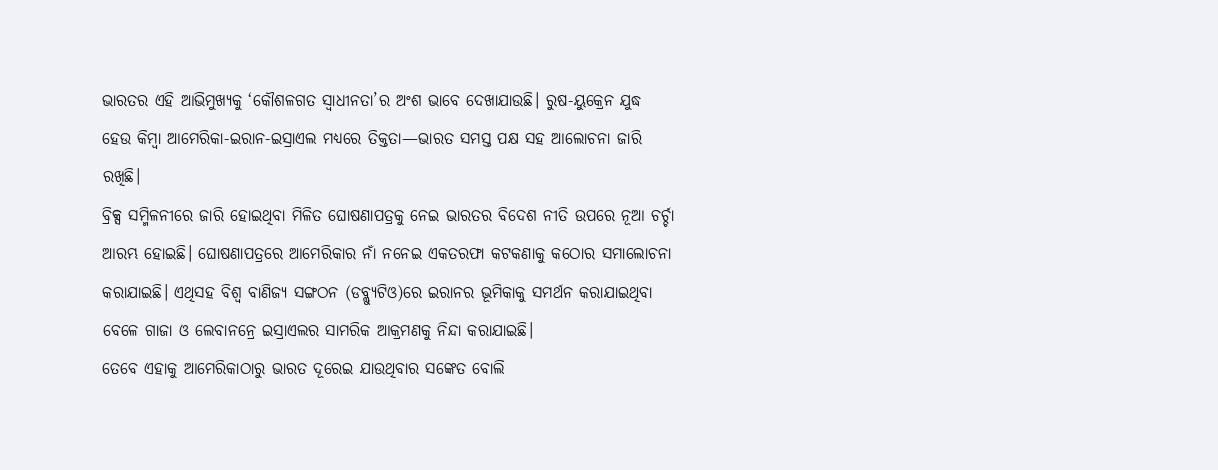ଭାରତର ଏହି ଆଭିମୁଖ୍ୟକୁ ‘କୌଶଳଗତ ସ୍ୱାଧୀନତା’ର ଅଂଶ ଭାବେ ଦେଖାଯାଉଛି। ରୁଷ-ୟୁକ୍ରେନ ଯୁଦ୍ଧ ହେଉ କିମ୍ବା ଆମେରିକା-ଇରାନ-ଇସ୍ରାଏଲ ମଧ୍ୟରେ ତିକ୍ତତା—ଭାରତ ସମସ୍ତ ପକ୍ଷ ସହ ଆଲୋଚନା ଜାରି ରଖିଛି।
ବ୍ରିକ୍ସ ସମ୍ମିଳନୀରେ ଜାରି ହୋଇଥିବା ମିଳିତ ଘୋଷଣାପତ୍ରକୁ ନେଇ ଭାରତର ବିଦେଶ ନୀତି ଉପରେ ନୂଆ ଚର୍ଚ୍ଚା ଆରମ୍ଭ ହୋଇଛି। ଘୋଷଣାପତ୍ରରେ ଆମେରିକାର ନାଁ ନନେଇ ଏକତରଫା କଟକଣାକୁ କଠୋର ସମାଲୋଚନା କରାଯାଇଛି। ଏଥିସହ ବିଶ୍ୱ ବାଣିଜ୍ୟ ସଙ୍ଗଠନ (ଡବ୍ଲ୍ୟୁଟିଓ)ରେ ଇରାନର ଭୂମିକାକୁ ସମର୍ଥନ କରାଯାଇଥିବା ବେଳେ ଗାଜା ଓ ଲେବାନନ୍ରେ ଇସ୍ରାଏଲର ସାମରିକ ଆକ୍ରମଣକୁ ନିନ୍ଦା କରାଯାଇଛି।
ତେବେ ଏହାକୁ ଆମେରିକାଠାରୁ ଭାରତ ଦୂରେଇ ଯାଉଥିବାର ସଙ୍କେତ ବୋଲି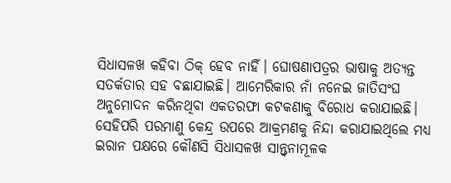ସିଧାସଳଖ କହିବା ଠିକ୍ ହେବ ନାହିଁ। ଘୋଷଣାପତ୍ରର ଭାଷାକୁ ଅତ୍ୟନ୍ତ ସତର୍କତାର ସହ ବଛାଯାଇଛି। ଆମେରିକାର ନାଁ ନନେଇ ଜାତିସଂଘ ଅନୁମୋଦନ କରିନଥିବା ଏକତରଫା କଟକଣାକୁ ବିରୋଧ କରାଯାଇଛି। ସେହିପରି ପରମାଣୁ କେନ୍ଦ୍ର ଉପରେ ଆକ୍ରମଣକୁ ନିନ୍ଦା କରାଯାଇଥିଲେ ମଧ୍ୟ ଇରାନ ପକ୍ଷରେ କୌଣସି ସିଧାସଳଖ ସାନ୍ତ୍ୱନାମୂଳକ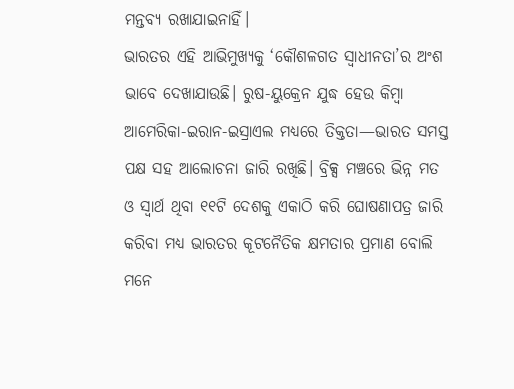ମନ୍ତବ୍ୟ ରଖାଯାଇନାହିଁ।
ଭାରତର ଏହି ଆଭିମୁଖ୍ୟକୁ ‘କୌଶଳଗତ ସ୍ୱାଧୀନତା’ର ଅଂଶ ଭାବେ ଦେଖାଯାଉଛି। ରୁଷ-ୟୁକ୍ରେନ ଯୁଦ୍ଧ ହେଉ କିମ୍ବା ଆମେରିକା-ଇରାନ-ଇସ୍ରାଏଲ ମଧ୍ୟରେ ତିକ୍ତତା—ଭାରତ ସମସ୍ତ ପକ୍ଷ ସହ ଆଲୋଚନା ଜାରି ରଖିଛି। ବ୍ରିକ୍ସ ମଞ୍ଚରେ ଭିନ୍ନ ମତ ଓ ସ୍ୱାର୍ଥ ଥିବା ୧୧ଟି ଦେଶକୁ ଏକାଠି କରି ଘୋଷଣାପତ୍ର ଜାରି କରିବା ମଧ୍ୟ ଭାରତର କୂଟନୈତିକ କ୍ଷମତାର ପ୍ରମାଣ ବୋଲି ମନେ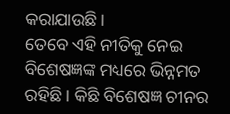କରାଯାଉଛି।
ତେବେ ଏହି ନୀତିକୁ ନେଇ ବିଶେଷଜ୍ଞଙ୍କ ମଧ୍ୟରେ ଭିନ୍ନମତ ରହିଛି। କିଛି ବିଶେଷଜ୍ଞ ଚୀନର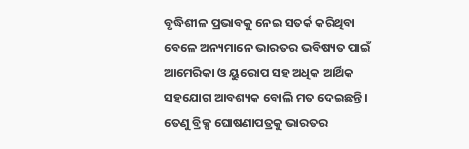ବୃଦ୍ଧିଶୀଳ ପ୍ରଭାବକୁ ନେଇ ସତର୍କ କରିଥିବା ବେଳେ ଅନ୍ୟମାନେ ଭାରତର ଭବିଷ୍ୟତ ପାଇଁ ଆମେରିକା ଓ ୟୁରୋପ ସହ ଅଧିକ ଆର୍ଥିକ ସହଯୋଗ ଆବଶ୍ୟକ ବୋଲି ମତ ଦେଇଛନ୍ତି। ତେଣୁ ବ୍ରିକ୍ସ ଘୋଷଣାପତ୍ରକୁ ଭାରତର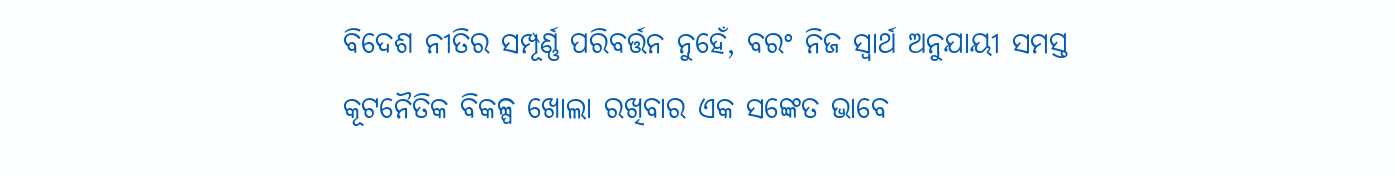ବିଦେଶ ନୀତିର ସମ୍ପୂର୍ଣ୍ଣ ପରିବର୍ତ୍ତନ ନୁହେଁ, ବରଂ ନିଜ ସ୍ୱାର୍ଥ ଅନୁଯାୟୀ ସମସ୍ତ କୂଟନୈତିକ ବିକଳ୍ପ ଖୋଲା ରଖିବାର ଏକ ସଙ୍କେତ ଭାବେ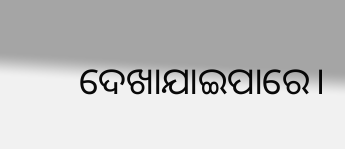ଦେଖାଯାଇପାରେ।